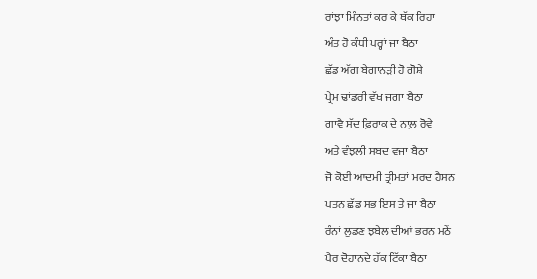ਰਾਂਝਾ ਮਿੰਨਤਾਂ ਕਰ ਕੇ ਥੱਕ ਰਿਹਾ
ਅੰਤ ਹੋ ਕੰਧੀ ਪਰ੍ਹਾਂ ਜਾ ਬੈਠਾ
ਛੱਡ ਅੱਗ ਬੇਗਾਨੜੀ ਹੋ ਗੋਸ਼ੇ
ਪ੍ਰੇਮ ਢਾਂਡਰੀ ਵੱਖ ਜਗਾ ਬੈਠਾ
ਗਾਵੈ ਸੱਦ ਫ਼ਿਰਾਕ ਦੇ ਨਾਲ਼ ਰੋਵੇ
ਅਤੇ ਵੰਝਲੀ ਸਬਦ ਵਜਾ ਬੈਠਾ
ਜੋ ਕੋਈ ਆਦਮੀ ਤ੍ਰੀਮਤਾਂ ਮਰਦ ਹੈਸਨ
ਪਤਨ ਛੱਡ ਸਭ ਇਸ ਤੇ ਜਾ ਬੈਠਾ
ਰੰਨਾਂ ਲੁਡਣ ਝਬੇਲ ਦੀਆਂ ਭਰਨ ਮਠੇਂ
ਪੈਰ ਦੋਹਾਨਦੇ ਹੱਕ ਟਿੱਕਾ ਬੈਠਾ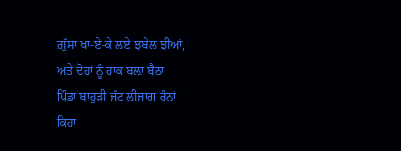ਗ਼ੁੱਸਾ ਖਾ-ਏ-ਕੇ ਲਏ ਝਬੇਲ ਝੀਆਂ,
ਅਤੇ ਦੋਹਾਂ ਨੂੰ ਹਾਕ ਬਲ਼ਾ ਬੈਠਾ
ਪਿੰਡਾ ਬਾਹੁੜੀ ਜੱਟ ਲੀਜਾਗ ਰੰਨਾਂ
ਕਿਹਾ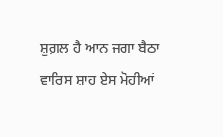ਸ਼ੁਗ਼ਲ ਹੈ ਆਨ ਜਗਾ ਬੈਠਾ
ਵਾਰਿਸ ਸ਼ਾਹ ਏਸ ਮੋਹੀਆਂ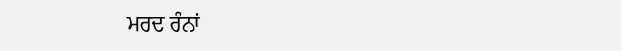ਮਰਦ ਰੰਨਾਂ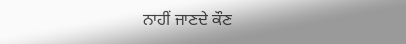ਨਾਹੀਂ ਜਾਣਦੇ ਕੌਣ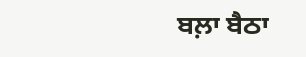ਬਲ਼ਾ ਬੈਠਾ